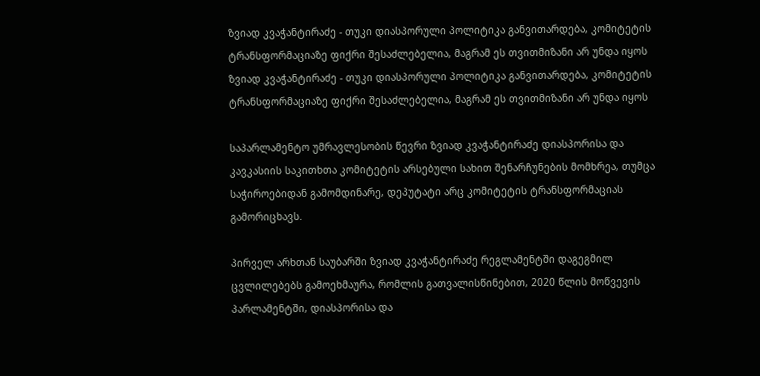ზვიად კვაჭანტირაძე - თუკი დიასპორული პოლიტიკა განვითარდება, კომიტეტის ტრანსფორმაციაზე ფიქრი შესაძლებელია, მაგრამ ეს თვითმიზანი არ უნდა იყოს
ზვიად კვაჭანტირაძე - თუკი დიასპორული პოლიტიკა განვითარდება, კომიტეტის ტრანსფორმაციაზე ფიქრი შესაძლებელია, მაგრამ ეს თვითმიზანი არ უნდა იყოს

საპარლამენტო უმრავლესობის წევრი ზვიად კვაჭანტირაძე დიასპორისა და კავკასიის საკითხთა კომიტეტის არსებული სახით შენარჩუნების მომხრეა, თუმცა საჭიროებიდან გამომდინარე, დეპუტატი არც კომიტეტის ტრანსფორმაციას გამორიცხავს.

პირველ არხთან საუბარში ზვიად კვაჭანტირაძე რეგლამენტში დაგეგმილ ცვლილებებს გამოეხმაურა, რომლის გათვალისწინებით, 2020 წლის მოწვევის პარლამენტში, დიასპორისა და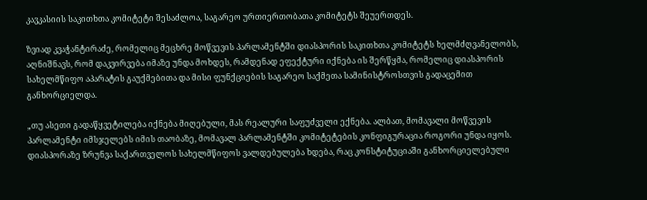კავკასიის საკითხთა კომიტეტი შესაძლოა, საგარეო ურთიერთობათა კომიტეტს შეუერთდეს.

ზვიად კვაჭანტირაძე, რომელიც მეცხრე მოწვევის პარლამენტში დიასპორის საკითხთა კომიტეტს ხელმძღვანელობს, აღნიშნავს, რომ დაკვირვება იმაზე უნდა მოხდეს, რამდენად ეფექტური იქნება ის შერწყმა, რომელიც დიასპორის სახელმწიფო აპარატის გაუქმებითა და მისი ფუნქციების საგარეო საქმეთა სამინისტროსთვის გადაცემით განხორციელდა.

„თუ ასეთი გადაწყვეტილება იქნება მიღებული, მას რეალური საფუძველი ექნება. ალბათ, მომავალი მოწვევის პარლამენტი იმსჯელებს იმის თაობაზე, მომავალ პარლამენტში კომიტეტების კონფიგურაცია როგორი უნდა იყოს. დიასპორაზე ზრუნვა საქართველოს სახელმწიფოს ვალდებულება ხდება, რაც კონსტიტუციაში განხორციელებული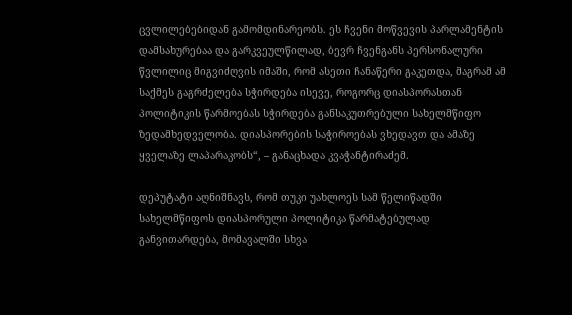ცვლილებებიდან გამომდინარეობს. ეს ჩვენი მოწვევის პარლამენტის დამსახურებაა და გარკვეულწილად, ბევრ ჩვენგანს პერსონალური წვლილიც მიგვიძღვის იმაში, რომ ასეთი ჩანაწერი გაკეთდა, მაგრამ ამ საქმეს გაგრძელება სჭირდება ისევე, როგორც დიასპორასთან პოლიტიკის წარმოებას სჭირდება განსაკუთრებული სახელმწიფო ზედამხედველობა. დიასპორების საჭიროებას ვხედავთ და ამაზე ყველაზე ლაპარაკობს“, – განაცხადა კვაჭანტირაძემ.

დეპუტატი აღნიშნავს, რომ თუკი უახლოეს სამ წელიწადში სახელმწიფოს დიასპორული პოლიტიკა წარმატებულად განვითარდება, მომავალში სხვა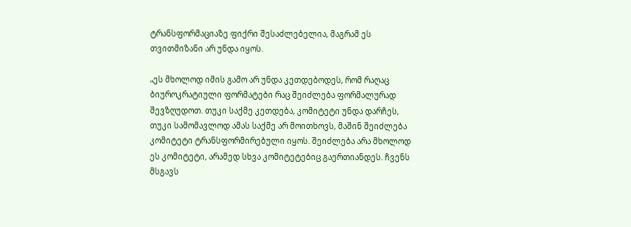ტრანსფორმაციაზე ფიქრი შესაძლებელია, მაგრამ ეს თვითმიზანი არ უნდა იყოს.

„ეს მხოლოდ იმის გამო არ უნდა კეთდებოდეს, რომ რაღაც ბიუროკრატიული ფორმატები რაც შეიძლება ფორმალურად შევზღუდოთ. თუკი საქმე კეთდება, კომიტეტი უნდა დარჩეს, თუკი სამომავლოდ ამას საქმე არ მოითხოვს, მაშინ შეიძლება კომიტეტი ტრანსფორმირებული იყოს. შეიძლება არა მხოლოდ ეს კომიტეტი, არამედ სხვა კომიტეტებიც გაერთიანდეს. ჩვენს მსგავს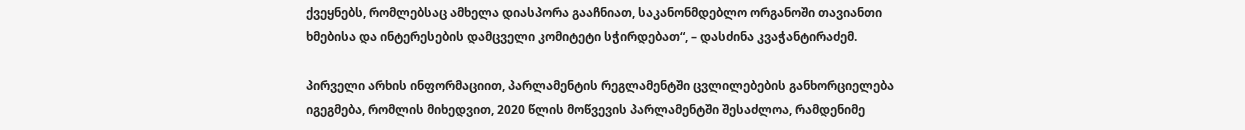ქვეყნებს, რომლებსაც ამხელა დიასპორა გააჩნიათ, საკანონმდებლო ორგანოში თავიანთი ხმებისა და ინტერესების დამცველი კომიტეტი სჭირდებათ“, – დასძინა კვაჭანტირაძემ.

პირველი არხის ინფორმაციით, პარლამენტის რეგლამენტში ცვლილებების განხორციელება იგეგმება, რომლის მიხედვით, 2020 წლის მოწვევის პარლამენტში შესაძლოა, რამდენიმე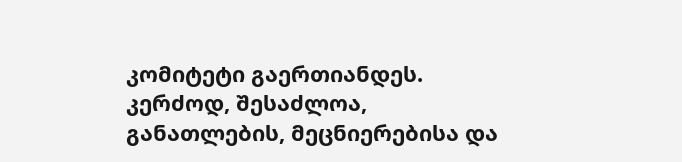კომიტეტი გაერთიანდეს. კერძოდ, შესაძლოა, განათლების, მეცნიერებისა და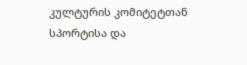კულტურის კომიტეტთან სპორტისა და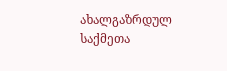ახალგაზრდულ საქმეთა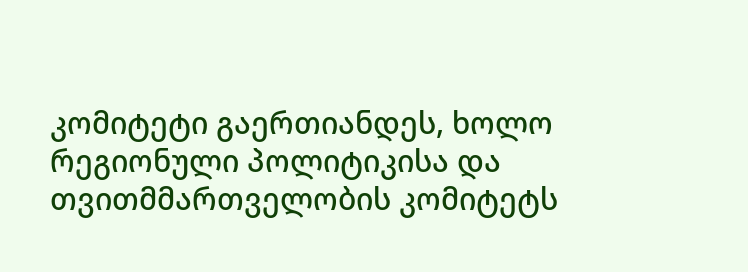კომიტეტი გაერთიანდეს, ხოლო რეგიონული პოლიტიკისა და თვითმმართველობის კომიტეტს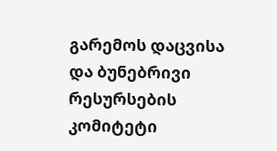გარემოს დაცვისა და ბუნებრივი რესურსების კომიტეტი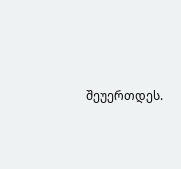შეუერთდეს.